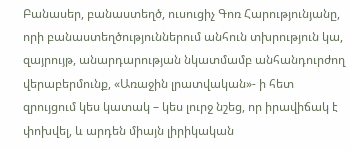Բանասեր, բանաստեղծ, ուսուցիչ Գոռ Հարությունյանը, որի բանաստեղծություններում անհուն տխրություն կա, զայրույթ, անարդարության նկատմամբ անհանդուրժող վերաբերմունք, «Առաջին լրատվական»- ի հետ զրույցում կես կատակ – կես լուրջ նշեց, որ իրավիճակ է փոխվել, և արդեն միայն լիրիկական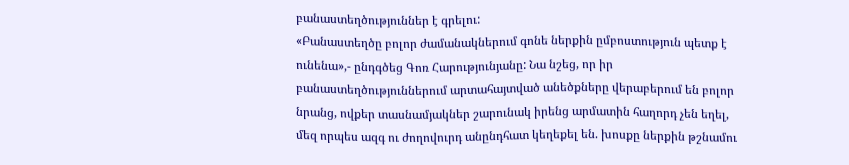բանաստեղծություններ է գրելու:
«Բանաստեղծը բոլոր ժամանակներում գոնե ներքին ըմբոստություն պետք է ունենա»,- ընդգծեց Գոռ Հարությունյանը: Նա նշեց, որ իր բանաստեղծություններում արտահայտված անեծքները վերաբերում են բոլոր նրանց, ովքեր տասնամյակներ շարունակ իրենց արմատին հաղորդ չեն եղել, մեզ որպես ազգ ու ժողովուրդ անընդհատ կեղեքել են. խոսքը ներքին թշնամու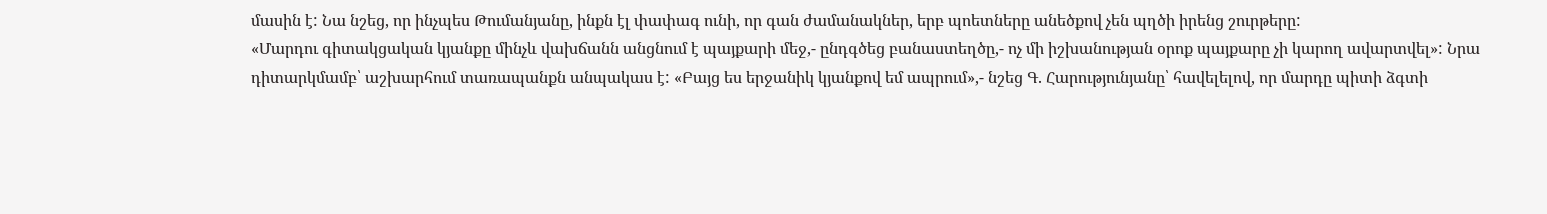մասին է: Նա նշեց, որ ինչպես Թումանյանը, ինքն էլ փափագ ունի, որ գան ժամանակներ, երբ պոետները անեծքով չեն պղծի իրենց շուրթերը:
«Մարդու գիտակցական կյանքը մինչև վախճանն անցնում է պայքարի մեջ,- ընդգծեց բանաստեղծը,- ոչ մի իշխանության օրոք պայքարը չի կարող ավարտվել»: Նրա դիտարկմամբ՝ աշխարհում տառապանքն անպակաս է: «Բայց ես երջանիկ կյանքով եմ ապրում»,- նշեց Գ. Հարությունյանը՝ հավելելով, որ մարդը պիտի ձգտի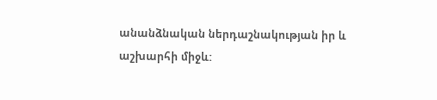անանձնական ներդաշնակության իր և աշխարհի միջև: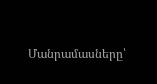Մանրամասները՝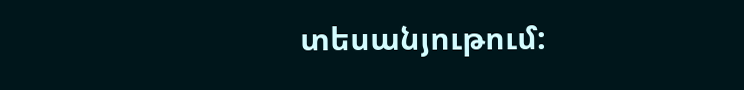տեսանյութում: